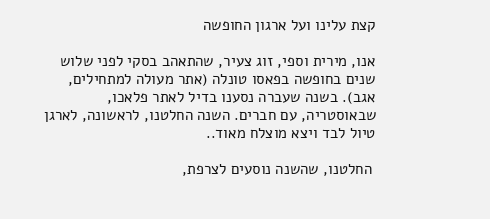קצת עלינו ועל ארגון החופשה

אנו, מירית וספי, זוג צעיר, שהתאהב בסקי לפני שלוש שנים בחופשה בפאסו טונלה (אתר מעולה למתחילים, אגב). בשנה שעברה נסענו בדיל לאתר פלאכו, שבאוסטריה, עם חברים. השנה החלטנו, לראשונה, לארגן טיול לבד ויצא מוצלח מאוד..

 החלטנו, שהשנה נוסעים לצרפת,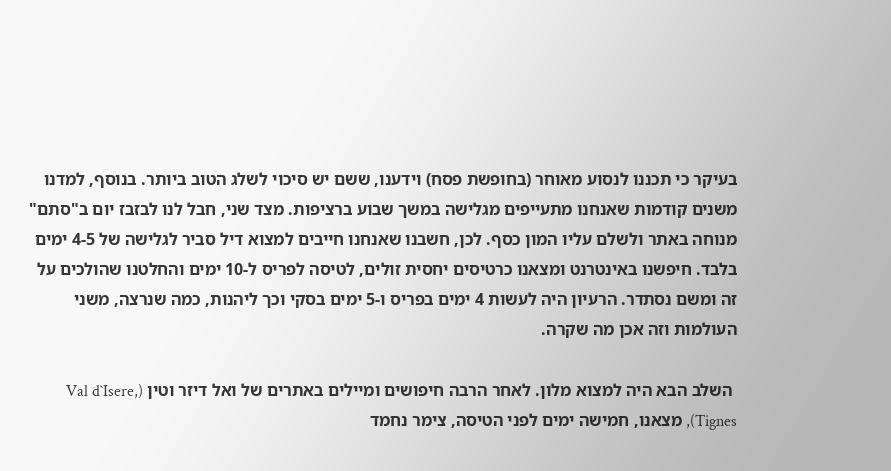בעיקר כי תכננו לנסוע מאוחר (בחופשת פסח) וידענו, ששם יש סיכוי לשלג הטוב ביותר. בנוסף, למדנו משנים קודמות שאנחנו מתעייפים מגלישה במשך שבוע ברציפות. מצד שני, חבל לנו לבזבז יום ב"סתם" מנוחה באתר ולשלם עליו המון כסף. לכן, חשבנו שאנחנו חייבים למצוא דיל סביר לגלישה של 4-5 ימים בלבד. חיפשנו באינטרנט ומצאנו כרטיסים יחסית זולים, לטיסה לפריס ל-10 ימים והחלטנו שהולכים על זה ומשם נסתדר. הרעיון היה לעשות 4 ימים בפריס ו-5 ימים בסקי וכך ליהנות, כמה שנרצה, משני העולמות וזה אכן מה שקרה.

 השלב הבא היה למצוא מלון. לאחר הרבה חיפושים ומיילים באתרים של ואל דיזר וטין (Val d`Isere, Tignes), מצאנו, חמישה ימים לפני הטיסה, צימר נחמד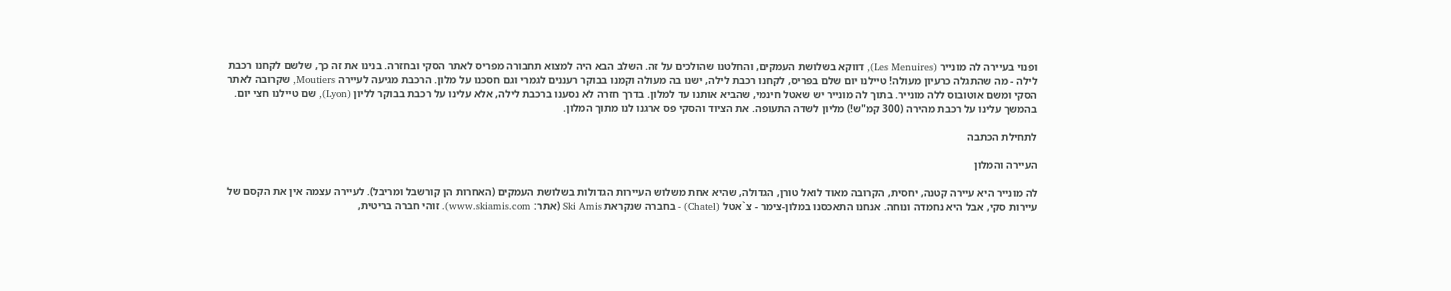ופנוי בעיירה לה מונייר (Les Menuires), דווקא בשלושת העמקים, והחלטנו שהולכים על זה. השלב הבא היה למצוא תחבורה מפריס לאתר הסקי ובחזרה. בנינו את זה כך, שלשם לקחנו רכבת לילה - מה שהתגלה כרעיון מעולה! טיילנו יום שלם בפריס, לקחנו רכבת לילה, ישנו בה מעולה וקמנו בבוקר רעננים לגמרי וגם חסכנו על מלון. הרכבת מגיעה לעיירה Moutiers, שקרובה לאתר הסקי ומשם אוטובוס ללה מונייר. בתוך לה מונייר יש שאטל חינמי, שהביא אותנו עד למלון. בדרך חזרה לא נסענו ברכבת לילה, אלא עלינו על רכבת בבוקר לליון (Lyon), שם טיילנו חצי יום. בהמשך עלינו על רכבת מהירה (300 קמ"ש!) מליון לשדה התעופה. את הציוד והסקי פס ארגנו לנו מתוך המלון.

לתחילת הכתבה

העיירה והמלון

לה מונייר היא עיירה קטנה, יחסית, הקרובה מאוד לואל טורן, הגדולה, שהיא אחת משלוש העיירות הגדולות בשלושת העמקים (האחרות הן קורשבל ומריבל). לעיירה עצמה אין את הקסם של עיירות סקי, אבל היא נחמדה ונוחה. אנחנו התאכסנו במלון-צימר - צ`אטל (Chatel) - בחברה שנקראת Ski Amis (אתר: www.skiamis.com). זוהי חברה בריטית,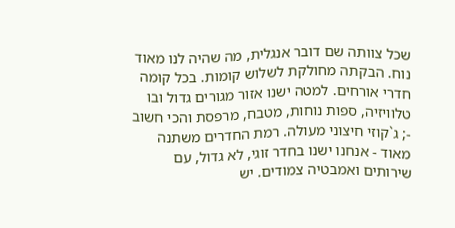שכל צוותה שם דובר אנגלית, מה שהיה לנו מאוד נוח. הבקתה מחולקת לשלוש קומות. בכל קומה חדרי אורחים. למטה ישנו אזור מגורים גדול ובו טלוויזיה, ספות נוחות, מטבח, מרפסת והכי חשוב -; ג`קוזי חיצוני מעולה. רמת החדרים משתנה מאוד - אנחנו ישנו בחדר זוגי, לא גדול, עם שירותים ואמבטיה צמודים. יש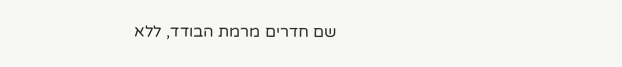שם חדרים מרמת הבודד, ללא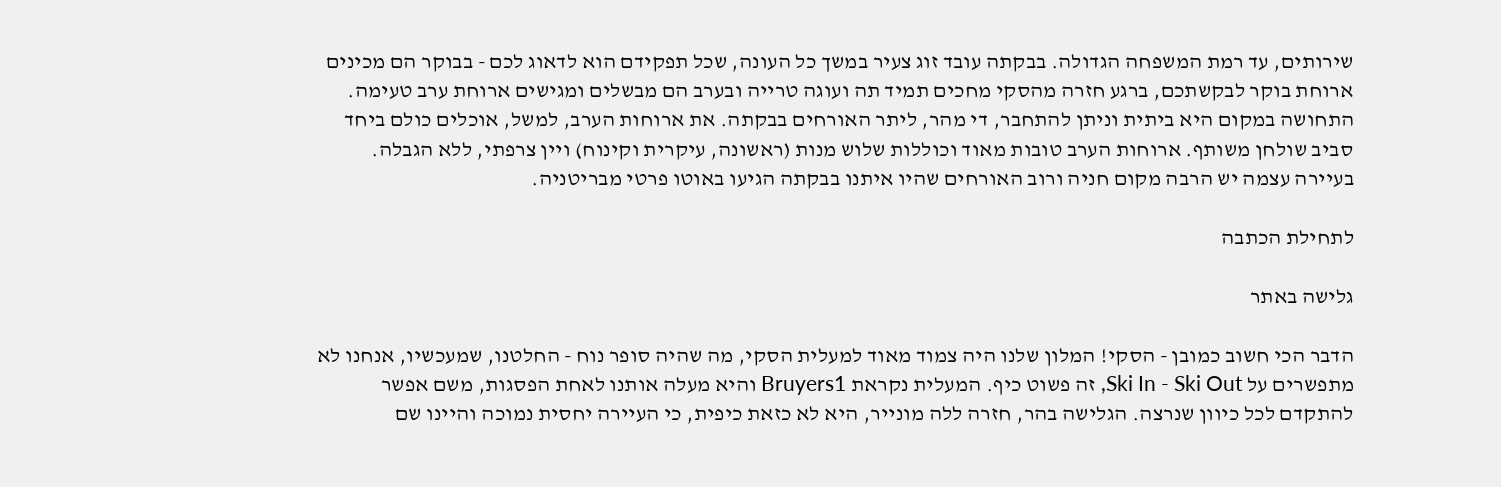שירותים, עד רמת המשפחה הגדולה. בבקתה עובד זוג צעיר במשך כל העונה, שכל תפקידם הוא לדאוג לכם - בבוקר הם מכינים ארוחת בוקר לבקשתכם, ברגע חזרה מהסקי מחכים תמיד תה ועוגה טרייה ובערב הם מבשלים ומגישים ארוחת ערב טעימה. התחושה במקום היא ביתית וניתן להתחבר, די מהר, ליתר האורחים בבקתה. את ארוחות הערב, למשל, אוכלים כולם ביחד סביב שולחן משותף. ארוחות הערב טובות מאוד וכוללות שלוש מנות (ראשונה, עיקרית וקינוח) ויין צרפתי, ללא הגבלה. בעיירה עצמה יש הרבה מקום חניה ורוב האורחים שהיו איתנו בבקתה הגיעו באוטו פרטי מבריטניה.

לתחילת הכתבה

גלישה באתר

הדבר הכי חשוב כמובן - הסקי! המלון שלנו היה צמוד מאוד למעלית הסקי, מה שהיה סופר נוח - החלטנו, שמעכשיו, אנחנו לא מתפשרים על Ski In - Ski Out, זה פשוט כיף. המעלית נקראת Bruyers1 והיא מעלה אותנו לאחת הפסגות, משם אפשר להתקדם לכל כיוון שנרצה. הגלישה בהר, חזרה ללה מונייר, היא לא כזאת כיפית, כי העיירה יחסית נמוכה והיינו שם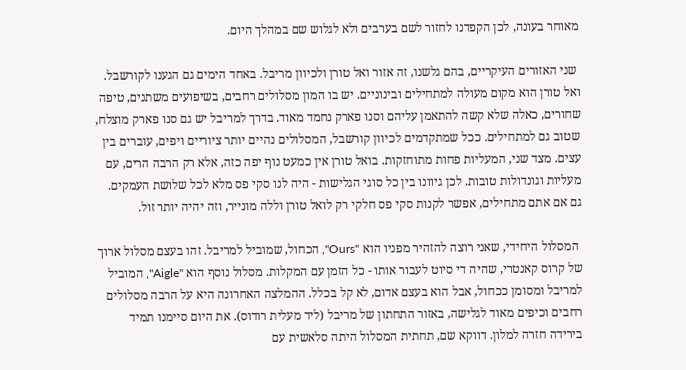מאוחר בעונה, לכן הקפדנו לחזור לשם בערבים ולא לגלוש שם במהלך היום.

 שני האזורים העיקריים, בהם גלשנו, זה אזור ואל טורן ולכיוון מריבל. באחד הימים גם הגענו לקורשבל. ואל טורן הוא מקום מעולה למתחילים ובינוניים. יש בו המון מסלולים רחבים, בשיפועים משתנים, טיפה שחורים, כאלה שלא קשה להתאמן עליהם וסנו פארק נחמד מאוד. בדרך למריבל יש גם סנו פארק מוצלח, שטוב גם למתחילים. ככל שמתקדמים לכיוון קורשבל, המסלולים נהיים יותר ציוריים ויפים, עוברים בין עצים. מצד שני, המעליות פחות מתוחזקות. בואל טורן אין כמעט נוף יפה כזה, אלא רק הרבה הרים, עם מעליות וגונדולות טובות. לכן גיוונו בין כל סוגי הגלישות - היה לנו סקי פס מלא לכל שלושת העמקים. גם אם אתם מתחילים, אפשר לקנות סקי פס חלקי רק לואל טורן וללה מונייר, וזה יהיה יותר זול.

 המסלול היחידי, שאני רוצה להזהיר מפניו הוא "Ours", הכחול, שמוביל למריבל. זהו בעצם מסלול ארוך של קרוס קאנטרי, שהיה די סיוט לעבור אותו - כל הזמן עם המקלות. מסלול נוסף הוא "Aigle", המוביל למריבל ומסומן ככחול, אבל הוא בעצם אדום, לא קל בכלל. ההמלצה האחרונה היא על הרבה מסלולים רחבים וכיפים מאוד לגלישה, באזור התחתון של מריבל (ליד מעלית רודוס). את היום סיימנו תמיד בירידה חזרה למלון. דווקא שם, תחתית המסלול היתה סלאשית עם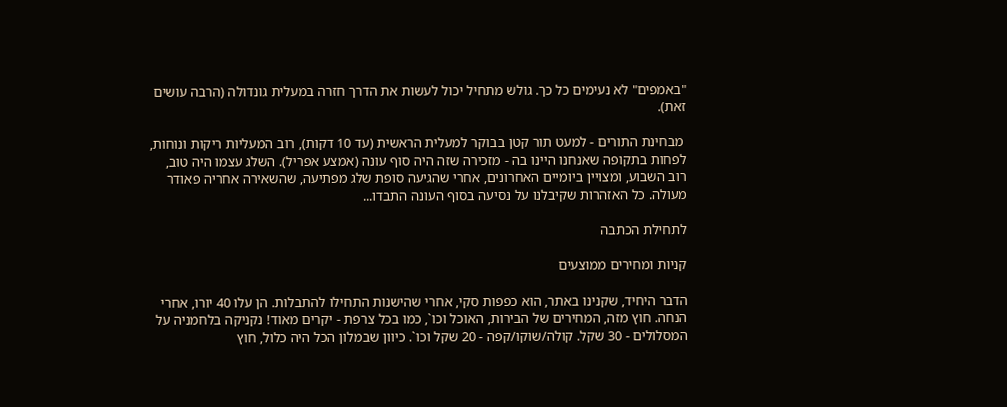"באמפים" לא נעימים כל כך. גולש מתחיל יכול לעשות את הדרך חזרה במעלית גונדולה (הרבה עושים זאת).

 מבחינת התורים - למעט תור קטן בבוקר למעלית הראשית (עד 10 דקות), רוב המעליות ריקות ונוחות, לפחות בתקופה שאנחנו היינו בה - מזכירה שזה היה סוף עונה (אמצע אפריל). השלג עצמו היה טוב, רוב השבוע, ומצויין ביומיים האחרונים, אחרי שהגיעה סופת שלג מפתיעה, שהשאירה אחריה פאודר מעולה. כל האזהרות שקיבלנו על נסיעה בסוף העונה התבדו...

לתחילת הכתבה

קניות ומחירים ממוצעים

הדבר היחיד, שקנינו באתר, הוא כפפות סקי, אחרי שהישנות התחילו להתבלות. הן עלו 40 יורו, אחרי הנחה. חוץ מזה, המחירים של הבירות, האוכל וכו`, כמו בכל צרפת - יקרים מאוד! נקניקה בלחמניה על המסלולים - 30 שקל. קולה/שוקו/קפה - 20 שקל וכו`. כיוון שבמלון הכל היה כלול, חוץ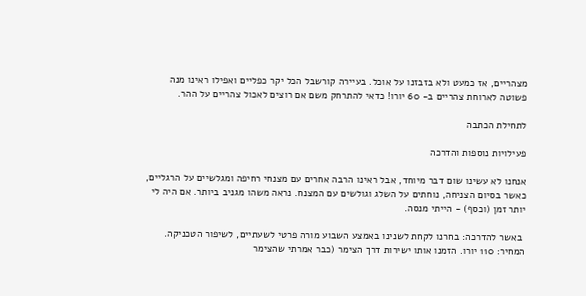מצהריים, אז כמעט ולא בזבזנו על אוכל. בעיירה קורשבל הכל יקר כפליים ואפילו ראינו מנה פשוטה לארוחת צהריים ב- 60 יורו! כדאי להתרחק משם אם רוצים לאכול צהריים על ההר.

לתחילת הכתבה

פעילויות נוספות והדרכה

אנחנו לא עשינו שום דבר מיוחד, אבל ראינו הרבה אחרים עם מצנחי רחיפה ומגלשיים על הרגליים, כאשר בסיום הצניחה, נוחתים על השלג וגולשים עם המצנח. נראה משהו מגניב ביותר. אם היה לי יותר זמן (וכסף) - הייתי מנסה.

 באשר להדרכה: בחרנו לקחת לשנינו באמצע השבוע מורה פרטי לשעתיים, לשיפור הטכניקה. המחיר: 110 יורו. הזמנו אותו ישירות דרך הצימר (כבר אמרתי שהצימר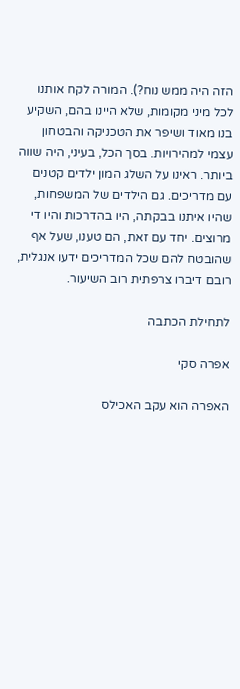הזה היה ממש נוח?). המורה לקח אותנו לכל מיני מקומות, שלא היינו בהם, השקיע בנו מאוד ושיפר את הטכניקה והבטחון עצמי למהירויות. בסך הכל, בעיני, היה שווה ביותר. ראינו על השלג המון ילדים קטנים עם מדריכים. גם הילדים של המשפחות, שהיו איתנו בבקתה, היו בהדרכות והיו די מרוצים. יחד עם זאת, הם טענו, שעל אף שהובטח להם שכל המדריכים ידעו אנגלית, רובם דיברו צרפתית רוב השיעור.

לתחילת הכתבה

אפרה סקי

האפרה הוא עקב האכילס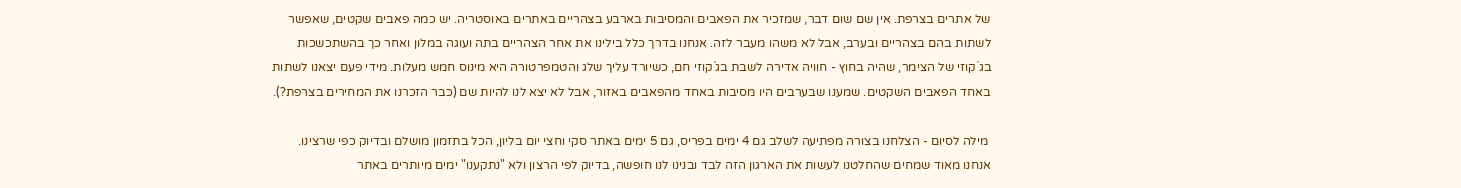של אתרים בצרפת. אין שם שום דבר, שמזכיר את הפאבים והמסיבות בארבע בצהריים באתרים באוסטריה. יש כמה פאבים שקטים, שאפשר לשתות בהם בצהריים ובערב, אבל לא משהו מעבר לזה. אנחנו בדרך כלל בילינו את אחר הצהריים בתה ועוגה במלון ואחר כך בהשתכשכות בג`קוזי של הצימר, שהיה בחוץ - חוויה אדירה לשבת בג`קוזי חם, כשיורד עליך שלג והטמפרטורה היא מינוס חמש מעלות. מידי פעם יצאנו לשתות באחד הפאבים השקטים. שמענו שבערבים היו מסיבות באחד מהפאבים באזור, אבל לא יצא לנו להיות שם (כבר הזכרנו את המחירים בצרפת?).

 מילה לסיום - הצלחנו בצורה מפתיעה לשלב גם 4 ימים בפריס, גם 5 ימים באתר סקי וחצי יום בליון, הכל בתזמון מושלם ובדיוק כפי שרצינו. אנחנו מאוד שמחים שהחלטנו לעשות את הארגון הזה לבד ובנינו לנו חופשה, בדיוק לפי הרצון ולא "נתקענו" ימים מיותרים באתר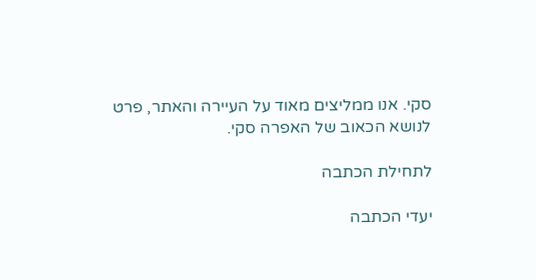סקי. אנו ממליצים מאוד על העיירה והאתר, פרט לנושא הכאוב של האפרה סקי.

לתחילת הכתבה

יעדי הכתבה